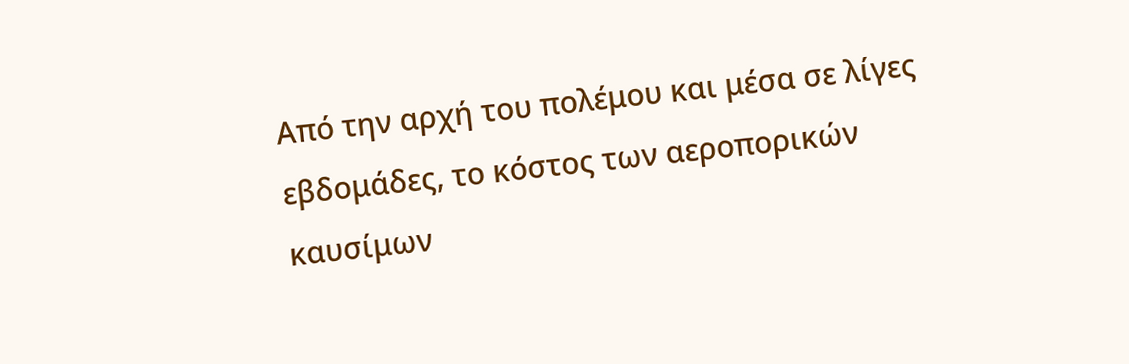Από την αρχή του πολέμου και μέσα σε λίγες εβδομάδες, το κόστος των αεροπορικών καυσίμων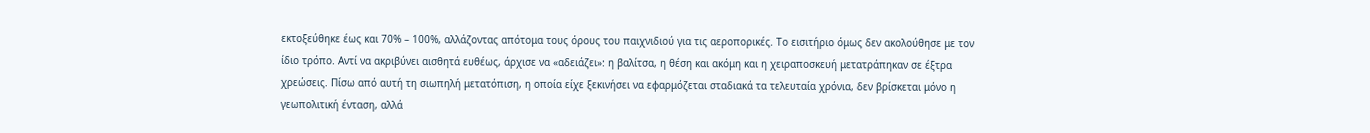εκτοξεύθηκε έως και 70% – 100%, αλλάζοντας απότομα τους όρους του παιχνιδιού για τις αεροπορικές. Το εισιτήριο όμως δεν ακολούθησε με τον ίδιο τρόπο. Αντί να ακριβύνει αισθητά ευθέως, άρχισε να «αδειάζει»: η βαλίτσα, η θέση και ακόμη και η χειραποσκευή μετατράπηκαν σε έξτρα χρεώσεις. Πίσω από αυτή τη σιωπηλή μετατόπιση, η οποία είχε ξεκινήσει να εφαρμόζεται σταδιακά τα τελευταία χρόνια, δεν βρίσκεται μόνο η γεωπολιτική ένταση, αλλά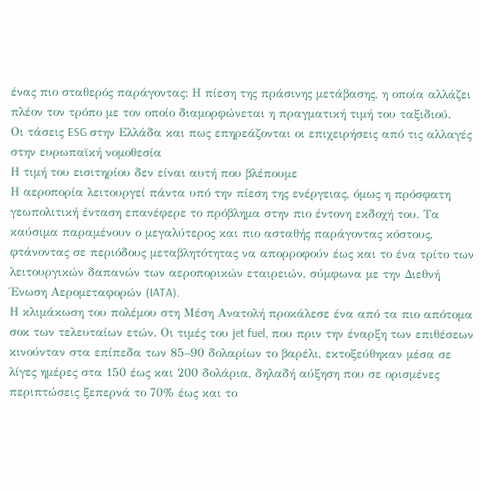ένας πιο σταθερός παράγοντας: Η πίεση της πράσινης μετάβασης, η οποία αλλάζει πλέον τον τρόπο με τον οποίο διαμορφώνεται η πραγματική τιμή του ταξιδιού.
Οι τάσεις ESG στην Ελλάδα και πως επηρεάζονται οι επιχειρήσεις από τις αλλαγές στην ευρωπαϊκή νομοθεσία
Η τιμή του εισιτηρίου δεν είναι αυτή που βλέπουμε
Η αεροπορία λειτουργεί πάντα υπό την πίεση της ενέργειας, όμως η πρόσφατη γεωπολιτική ένταση επανέφερε το πρόβλημα στην πιο έντονη εκδοχή του. Τα καύσιμα παραμένουν ο μεγαλύτερος και πιο ασταθής παράγοντας κόστους, φτάνοντας σε περιόδους μεταβλητότητας να απορροφούν έως και το ένα τρίτο των λειτουργικών δαπανών των αεροπορικών εταιρειών, σύμφωνα με την Διεθνή Ένωση Αερομεταφορών (IATA).
Η κλιμάκωση του πολέμου στη Μέση Ανατολή προκάλεσε ένα από τα πιο απότομα σοκ των τελευταίων ετών. Οι τιμές του jet fuel, που πριν την έναρξη των επιθέσεων κινούνταν στα επίπεδα των 85–90 δολαρίων το βαρέλι, εκτοξεύθηκαν μέσα σε λίγες ημέρες στα 150 έως και 200 δολάρια, δηλαδή αύξηση που σε ορισμένες περιπτώσεις ξεπερνά το 70% έως και το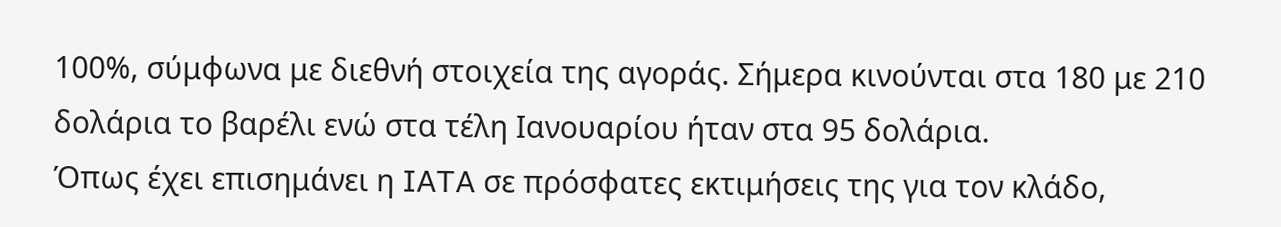100%, σύμφωνα με διεθνή στοιχεία της αγοράς. Σήμερα κινούνται στα 180 με 210 δολάρια το βαρέλι ενώ στα τέλη Ιανουαρίου ήταν στα 95 δολάρια.
Όπως έχει επισημάνει η IATA σε πρόσφατες εκτιμήσεις της για τον κλάδο,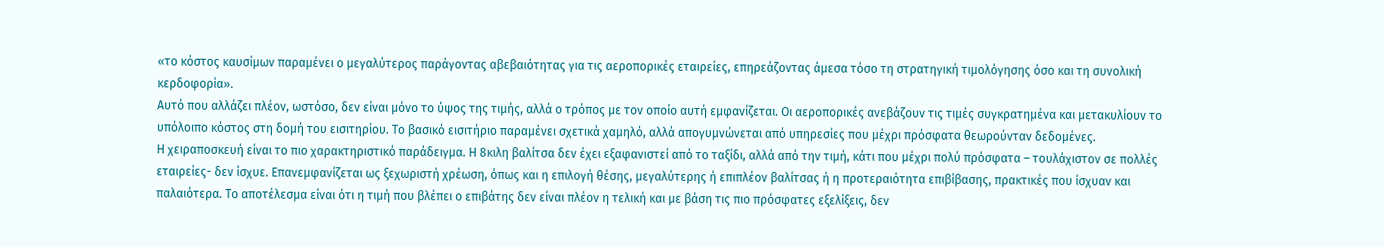«το κόστος καυσίμων παραμένει ο μεγαλύτερος παράγοντας αβεβαιότητας για τις αεροπορικές εταιρείες, επηρεάζοντας άμεσα τόσο τη στρατηγική τιμολόγησης όσο και τη συνολική κερδοφορία».
Αυτό που αλλάζει πλέον, ωστόσο, δεν είναι μόνο το ύψος της τιμής, αλλά ο τρόπος με τον οποίο αυτή εμφανίζεται. Οι αεροπορικές ανεβάζουν τις τιμές συγκρατημένα και μετακυλίουν το υπόλοιπο κόστος στη δομή του εισιτηρίου. Το βασικό εισιτήριο παραμένει σχετικά χαμηλό, αλλά απογυμνώνεται από υπηρεσίες που μέχρι πρόσφατα θεωρούνταν δεδομένες.
Η χειραποσκευή είναι το πιο χαρακτηριστικό παράδειγμα. Η 8κιλη βαλίτσα δεν έχει εξαφανιστεί από το ταξίδι, αλλά από την τιμή, κάτι που μέχρι πολύ πρόσφατα – τουλάχιστον σε πολλές εταιρείες- δεν ίσχυε. Επανεμφανίζεται ως ξεχωριστή χρέωση, όπως και η επιλογή θέσης, μεγαλύτερης ή επιπλέον βαλίτσας ή η προτεραιότητα επιβίβασης, πρακτικές που ίσχυαν και παλαιότερα. Το αποτέλεσμα είναι ότι η τιμή που βλέπει ο επιβάτης δεν είναι πλέον η τελική και με βάση τις πιο πρόσφατες εξελίξεις, δεν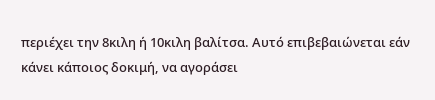περιέχει την 8κιλη ή 10κιλη βαλίτσα. Αυτό επιβεβαιώνεται εάν κάνει κάποιος δοκιμή, να αγοράσει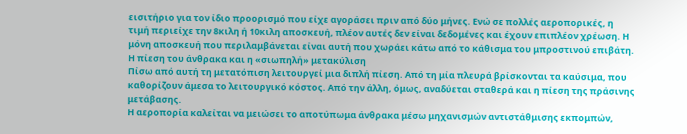εισιτήριο για τον ίδιο προορισμό που είχε αγοράσει πριν από δύο μήνες. Ενώ σε πολλές αεροπορικές, η τιμή περιείχε την 8κιλη ή 10κιλη αποσκευή, πλέον αυτές δεν είναι δεδομένες και έχουν επιπλέον χρέωση. Η μόνη αποσκευή που περιλαμβάνεται είναι αυτή που χωράει κάτω από το κάθισμα του μπροστινού επιβάτη.
Η πίεση του άνθρακα και η «σιωπηλή» μετακύλιση
Πίσω από αυτή τη μετατόπιση λειτουργεί μια διπλή πίεση. Από τη μία πλευρά βρίσκονται τα καύσιμα, που καθορίζουν άμεσα το λειτουργικό κόστος. Από την άλλη, όμως, αναδύεται σταθερά και η πίεση της πράσινης μετάβασης.
Η αεροπορία καλείται να μειώσει το αποτύπωμα άνθρακα μέσω μηχανισμών αντιστάθμισης εκπομπών,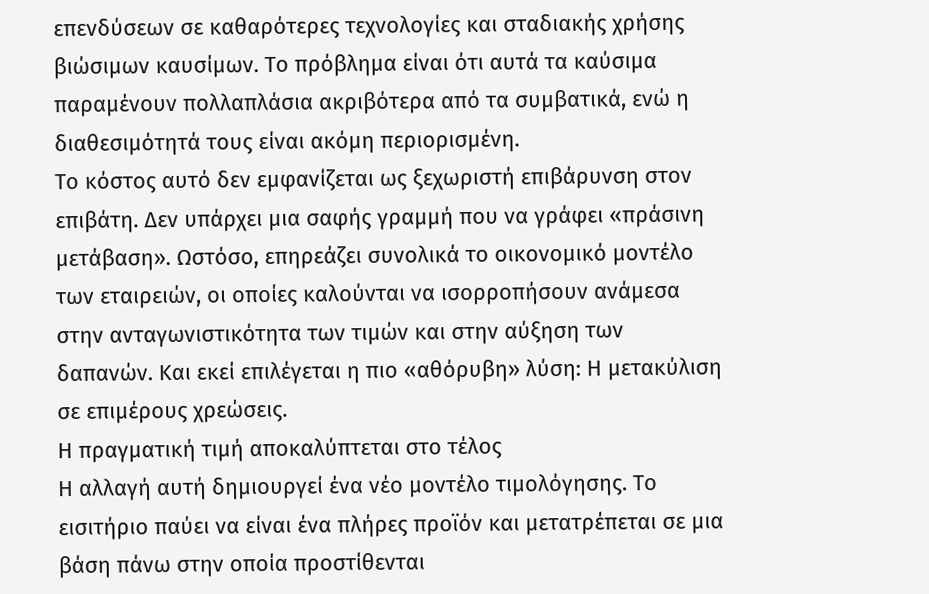επενδύσεων σε καθαρότερες τεχνολογίες και σταδιακής χρήσης βιώσιμων καυσίμων. Το πρόβλημα είναι ότι αυτά τα καύσιμα παραμένουν πολλαπλάσια ακριβότερα από τα συμβατικά, ενώ η διαθεσιμότητά τους είναι ακόμη περιορισμένη.
Το κόστος αυτό δεν εμφανίζεται ως ξεχωριστή επιβάρυνση στον επιβάτη. Δεν υπάρχει μια σαφής γραμμή που να γράφει «πράσινη μετάβαση». Ωστόσο, επηρεάζει συνολικά το οικονομικό μοντέλο των εταιρειών, οι οποίες καλούνται να ισορροπήσουν ανάμεσα στην ανταγωνιστικότητα των τιμών και στην αύξηση των δαπανών. Και εκεί επιλέγεται η πιο «αθόρυβη» λύση: Η μετακύλιση σε επιμέρους χρεώσεις.
Η πραγματική τιμή αποκαλύπτεται στο τέλος
Η αλλαγή αυτή δημιουργεί ένα νέο μοντέλο τιμολόγησης. Το εισιτήριο παύει να είναι ένα πλήρες προϊόν και μετατρέπεται σε μια βάση πάνω στην οποία προστίθενται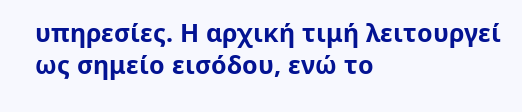υπηρεσίες. Η αρχική τιμή λειτουργεί ως σημείο εισόδου, ενώ το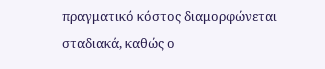πραγματικό κόστος διαμορφώνεται σταδιακά, καθώς ο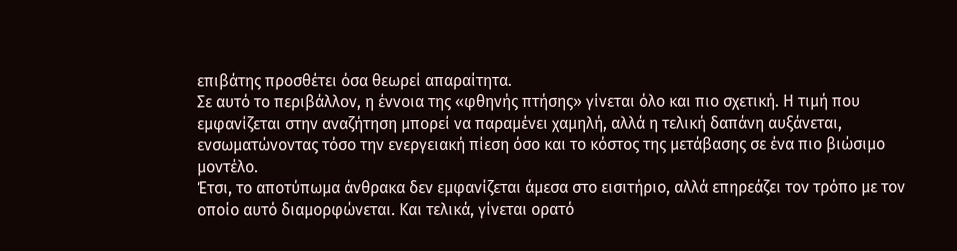επιβάτης προσθέτει όσα θεωρεί απαραίτητα.
Σε αυτό το περιβάλλον, η έννοια της «φθηνής πτήσης» γίνεται όλο και πιο σχετική. Η τιμή που εμφανίζεται στην αναζήτηση μπορεί να παραμένει χαμηλή, αλλά η τελική δαπάνη αυξάνεται, ενσωματώνοντας τόσο την ενεργειακή πίεση όσο και το κόστος της μετάβασης σε ένα πιο βιώσιμο μοντέλο.
Έτσι, το αποτύπωμα άνθρακα δεν εμφανίζεται άμεσα στο εισιτήριο, αλλά επηρεάζει τον τρόπο με τον οποίο αυτό διαμορφώνεται. Και τελικά, γίνεται ορατό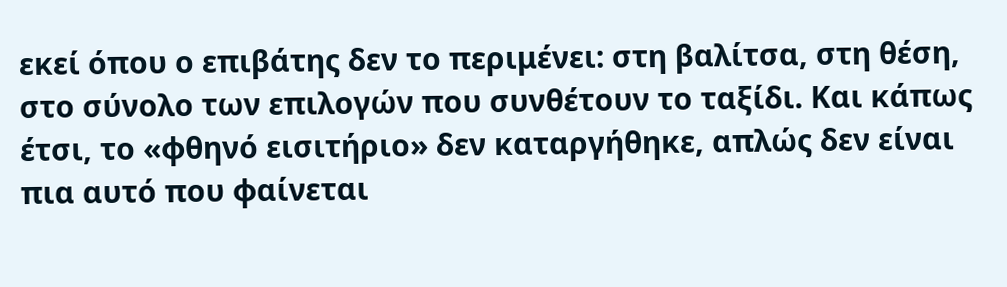εκεί όπου ο επιβάτης δεν το περιμένει: στη βαλίτσα, στη θέση, στο σύνολο των επιλογών που συνθέτουν το ταξίδι. Και κάπως έτσι, το «φθηνό εισιτήριο» δεν καταργήθηκε, απλώς δεν είναι πια αυτό που φαίνεται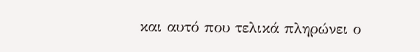και αυτό που τελικά πληρώνει ο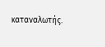καταναλωτής.